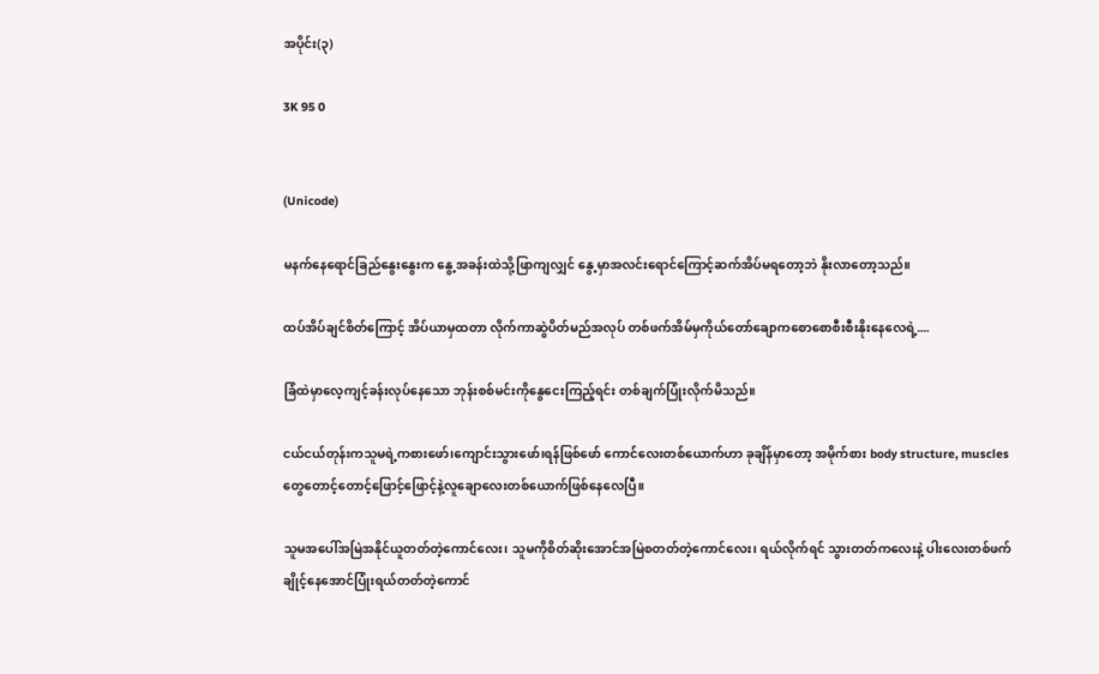အပိုင်း(၃)

3K 95 0


(Unicode)

မနက်နေရောင်ခြည်နွေးနွေးက နွေ့အခန်းထဲသို့ဖြာကျလျှင် နွေ့မှာအလင်းရောင်ကြောင့်ဆက်အိပ်မရတော့ဘဲ နိုးလာတော့သည်။

ထပ်အိပ်ချင်စိတ်ကြောင့် အိပ်ယာမှထတာ လိုက်ကာဆွဲပိတ်မည်အလုပ် တစ်ဖက်အိမ်မှကိုယ်တော်ချောက‌စောစောစီးစီးနိုးနေလေရဲ့....

ခြံထဲမှာလေ့ကျင့်ခန်းလုပ်နေသော ဘုန်းစစ်မင်းကိုနွေငေးကြည့်ရင်း တစ်ချက်ပြုံးလိုက်မိသည်။

ငယ်ငယ်တုန်းကသူမရဲ့ကစား‌ဖော်၊ကျောင်းသွားဖော်၊ရန်ဖြစ်ဖော် ကောင်လေးတစ်ယောက်ဟာ ခုချိန်မှာတော့ အမိုက်စား body structure, muscles တွေတောင့်တောင့်ဖြောင့်ဖြောင့်နဲ့လူချောလေးတစ်ယောက်ဖြစ်နေလေပြီ။

သူမအပေါ်အမြဲအနိုင်ယူတတ်တဲ့ကောင်လေး၊ သူမကိုစိတ်ဆိုးအောင်အမြဲစတတ်တဲ့ကောင်လေး၊ ရယ်လိုက်ရင် သွားတတ်ကလေးနဲ့ ပါးလေးတစ်ဖက်ချိုင့်နေအောင်ပြုံးရယ်တတ်တဲ့ကောင်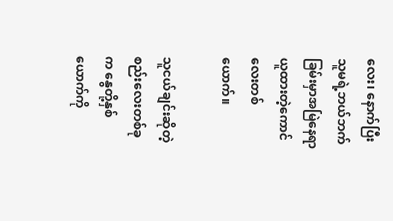လေး၊ နောက်ပြီးသူမရဲ့ဘယ်ဘက်ခြမ်းမှာအမြဲနေရာယူထားတဲ့ကောင်လေးတစ်ယောက်။

သူငယ်ချင်းဆိုတဲ့စည်းလေးတစ်ခုက နွေတို့နှစ်ယောက်ကို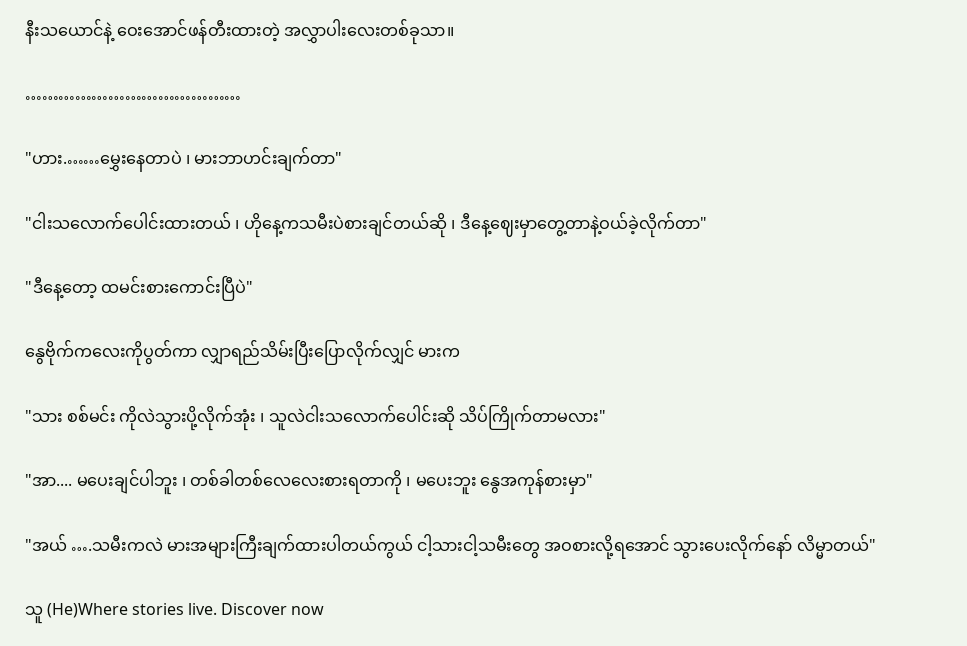နီးသယောင်နဲ့ ဝေးအောင်ဖန်တီးထားတဲ့ အလွှာပါးလေးတစ်ခုသာ။

…………………………………

"ဟား.……မွှေးနေတာပဲ ၊ ‌‌မားဘာဟင်းချက်တာ"

"ငါးသလောက်ပေါင်းထားတယ် ၊ ဟိုနေ့ကသမီးပဲစားချင်တယ်ဆို ၊ ဒီနေ့ဈေးမှာတွေ့တာနဲ့ဝယ်ခဲ့လိုက်တာ"

"ဒီနေ့တော့ ထမင်းစားကောင်းပြီပဲ"

နွေဗိုက်ကလေးကိုပွတ်ကာ လျှာရည်သိမ်းပြီးပြောလိုက်လျှင် မားက

"သား စစ်မင်း ကိုလဲသွားပို့လိုက်အုံး ၊ သူလဲငါးသလောက်ပေါင်းဆို သိပ်ကြိုက်တာမလား"

"အာ.... မပေးချင်ပါဘူး ၊ တစ်ခါတစ်လေလေးစားရတာကို ၊ မပေးဘူး နွေအကုန်စားမှာ"

"အယ် ….သမီးကလဲ မားအများကြီးချက်ထားပါတယ်ကွယ် ငါ့သားငါ့သမီးတွေ အဝစားလို့ရအောင် သွားပေးလိုက်နော် လိမ္မာတယ်"

သူ (He)Where stories live. Discover now